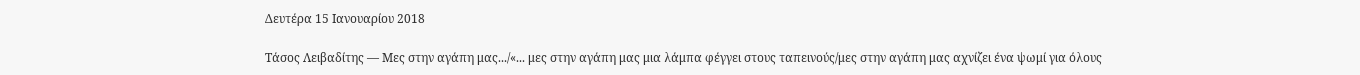Δευτέρα 15 Ιανουαρίου 2018

Τάσος Λειβαδίτης — Μες στην αγάπη μας.../«... μες στην αγάπη μας μια λάμπα φέγγει στους ταπεινούς/μες στην αγάπη μας αχνίζει ένα ψωμί για όλους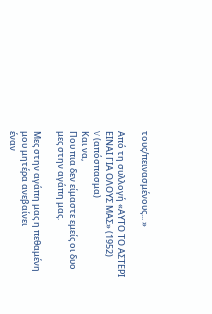τους/πεινασμένους... »

Από τη συλλογή «ΑΥΤΟ ΤΟ ΑΣΤΕΡΙ ΕΙΝΑΙ ΓΙΑ ΟΛΟΥΣ ΜΑΣ» (1952)
V (απόσπασμα)
Και να,
Που πια δεν είμαστε εμείς οι δυο μες στην αγάπη μας.

Μες στην αγάπη μας η πεθαμένη μου μητέρα ανεβαίνει
έναν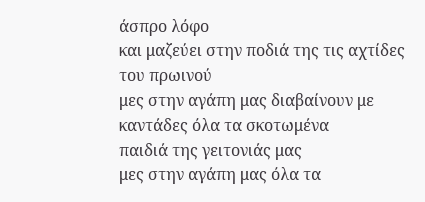άσπρο λόφο
και μαζεύει στην ποδιά της τις αχτίδες του πρωινού
μες στην αγάπη μας διαβαίνουν με καντάδες όλα τα σκοτωμένα
παιδιά της γειτονιάς μας
μες στην αγάπη μας όλα τα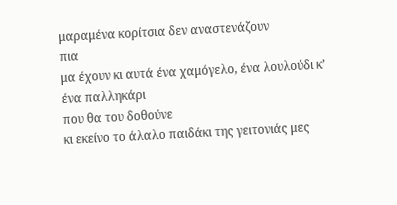μαραμένα κορίτσια δεν αναστενάζουν
πια
μα έχουν κι αυτά ένα χαμόγελο, ένα λουλούδι κ’ ένα παλληκάρι
που θα του δοθούνε
κι εκείνο το άλαλο παιδάκι της γειτονιάς μες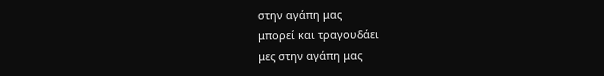στην αγάπη μας
μπορεί και τραγουδάει
μες στην αγάπη μας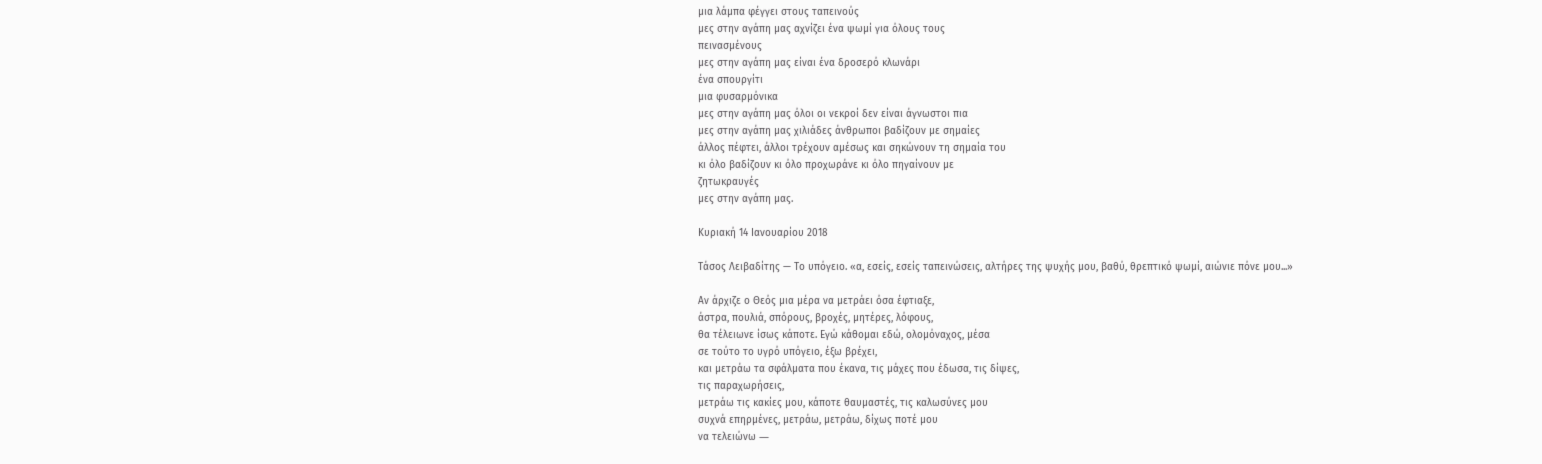μια λάμπα φέγγει στους ταπεινούς
μες στην αγάπη μας αχνίζει ένα ψωμί για όλους τους
πεινασμένους
μες στην αγάπη μας είναι ένα δροσερό κλωνάρι
ένα σπουργίτι
μια φυσαρμόνικα
μες στην αγάπη μας όλοι οι νεκροί δεν είναι άγνωστοι πια
μες στην αγάπη μας χιλιάδες άνθρωποι βαδίζουν με σημαίες
άλλος πέφτει, άλλοι τρέχουν αμέσως και σηκώνουν τη σημαία του
κι όλο βαδίζουν κι όλο προχωράνε κι όλο πηγαίνουν με
ζητωκραυγές
μες στην αγάπη μας.

Κυριακή 14 Ιανουαρίου 2018

Τάσος Λειβαδίτης — Το υπόγειο. «α, εσείς, εσείς ταπεινώσεις, αλτήρες της ψυχής μου, βαθύ, θρεπτικό ψωμί, αιώνιε πόνε μου...»

Aν άρχιζε ο Θεός μια μέρα να μετράει όσα έφτιαξε,
άστρα, πουλιά, σπόρους, βροχές, μητέρες, λόφους,
θα τέλειωνε ίσως κάποτε. Eγώ κάθομαι εδώ, ολομόναχος, μέσα
σε τούτο το υγρό υπόγειο, έξω βρέχει,
και μετράω τα σφάλματα που έκανα, τις μάχες που έδωσα, τις δίψες,
τις παραχωρήσεις,
μετράω τις κακίες μου, κάποτε θαυμαστές, τις καλωσύνες μου
συχνά επηρμένες, μετράω, μετράω, δίχως ποτέ μου
να τελειώνω ―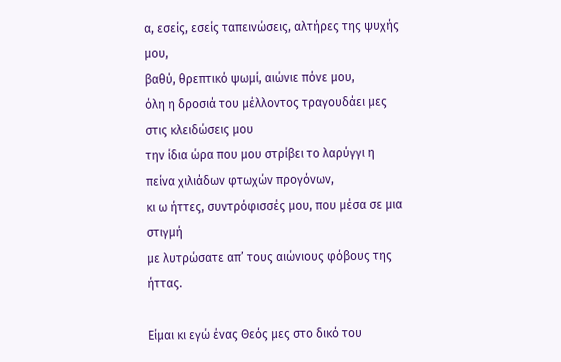α, εσείς, εσείς ταπεινώσεις, αλτήρες της ψυχής μου,
βαθύ, θρεπτικό ψωμί, αιώνιε πόνε μου,
όλη η δροσιά του μέλλοντος τραγουδάει μες στις κλειδώσεις μου
την ίδια ώρα που μου στρίβει το λαρύγγι η πείνα χιλιάδων φτωχών προγόνων,
κι ω ήττες, συντρόφισσές μου, που μέσα σε μια στιγμή
με λυτρώσατε απ’ τους αιώνιους φόβους της ήττας.

Eίμαι κι εγώ ένας Θεός μες στο δικό του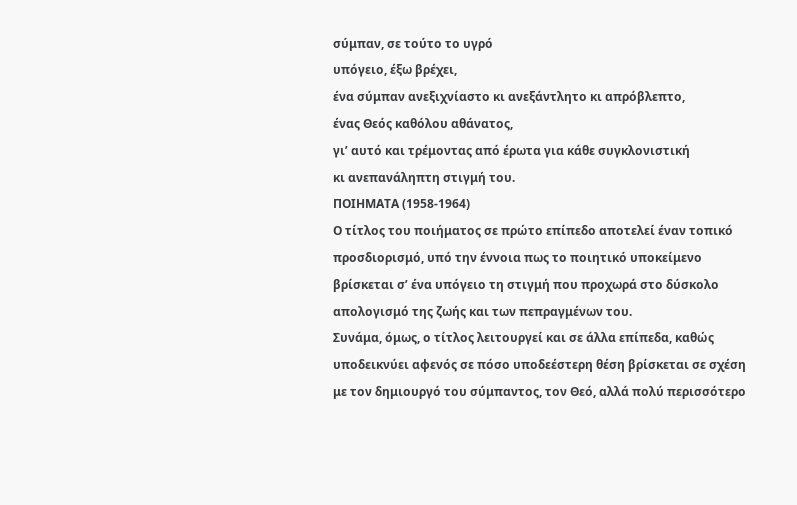σύμπαν, σε τούτο το υγρό
υπόγειο, έξω βρέχει,
ένα σύμπαν ανεξιχνίαστο κι ανεξάντλητο κι απρόβλεπτο,
ένας Θεός καθόλου αθάνατος,
γι’ αυτό και τρέμοντας από έρωτα για κάθε συγκλονιστική
κι ανεπανάληπτη στιγμή του.
ΠΟΙΗΜΑΤΑ (1958-1964)
Ο τίτλος του ποιήματος σε πρώτο επίπεδο αποτελεί έναν τοπικό προσδιορισμό, υπό την έννοια πως το ποιητικό υποκείμενο βρίσκεται σ’ ένα υπόγειο τη στιγμή που προχωρά στο δύσκολο απολογισμό της ζωής και των πεπραγμένων του.
Συνάμα, όμως, ο τίτλος λειτουργεί και σε άλλα επίπεδα, καθώς υποδεικνύει αφενός σε πόσο υποδεέστερη θέση βρίσκεται σε σχέση με τον δημιουργό του σύμπαντος, τον Θεό, αλλά πολύ περισσότερο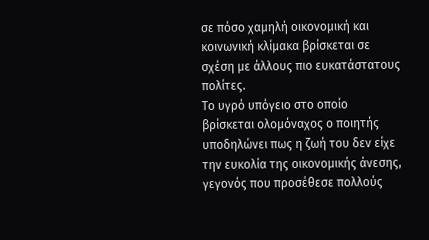σε πόσο χαμηλή οικονομική και κοινωνική κλίμακα βρίσκεται σε σχέση με άλλους πιο ευκατάστατους πολίτες.
Το υγρό υπόγειο στο οποίο βρίσκεται ολομόναχος ο ποιητής υποδηλώνει πως η ζωή του δεν είχε την ευκολία της οικονομικής άνεσης, γεγονός που προσέθεσε πολλούς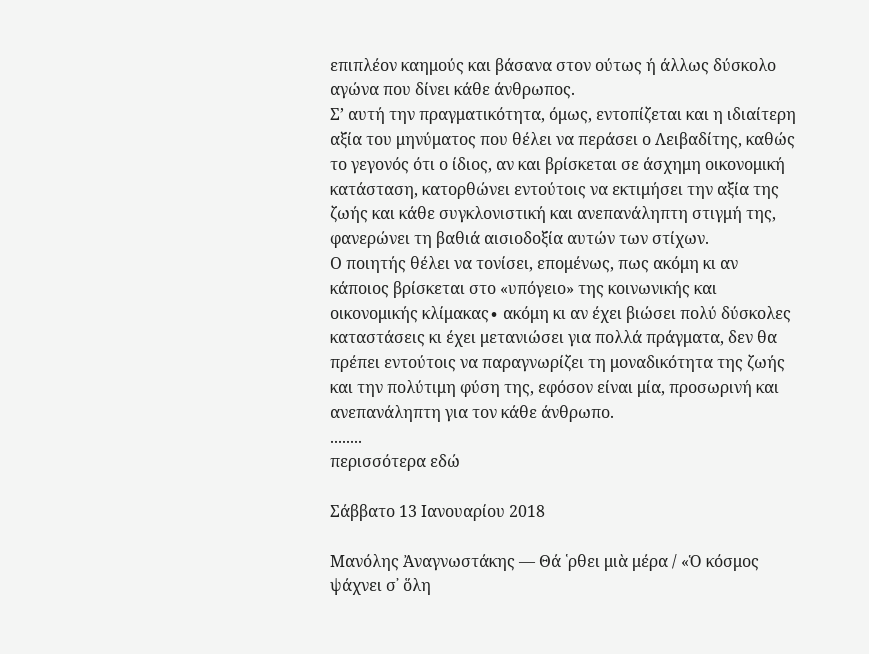επιπλέον καημούς και βάσανα στον ούτως ή άλλως δύσκολο αγώνα που δίνει κάθε άνθρωπος.
Σ’ αυτή την πραγματικότητα, όμως, εντοπίζεται και η ιδιαίτερη αξία του μηνύματος που θέλει να περάσει ο Λειβαδίτης, καθώς το γεγονός ότι ο ίδιος, αν και βρίσκεται σε άσχημη οικονομική κατάσταση, κατορθώνει εντούτοις να εκτιμήσει την αξία της ζωής και κάθε συγκλονιστική και ανεπανάληπτη στιγμή της, φανερώνει τη βαθιά αισιοδοξία αυτών των στίχων.
Ο ποιητής θέλει να τονίσει, επομένως, πως ακόμη κι αν κάποιος βρίσκεται στο «υπόγειο» της κοινωνικής και οικονομικής κλίμακας∙ ακόμη κι αν έχει βιώσει πολύ δύσκολες καταστάσεις κι έχει μετανιώσει για πολλά πράγματα, δεν θα πρέπει εντούτοις να παραγνωρίζει τη μοναδικότητα της ζωής και την πολύτιμη φύση της, εφόσον είναι μία, προσωρινή και ανεπανάληπτη για τον κάθε άνθρωπο.
........
περισσότερα εδώ

Σάββατο 13 Ιανουαρίου 2018

Μανόλης Ἀναγνωστάκης — Θά ῾ρθει μιὰ μέρα / «Ὁ κόσμος ψάχνει σ᾿ ὅλη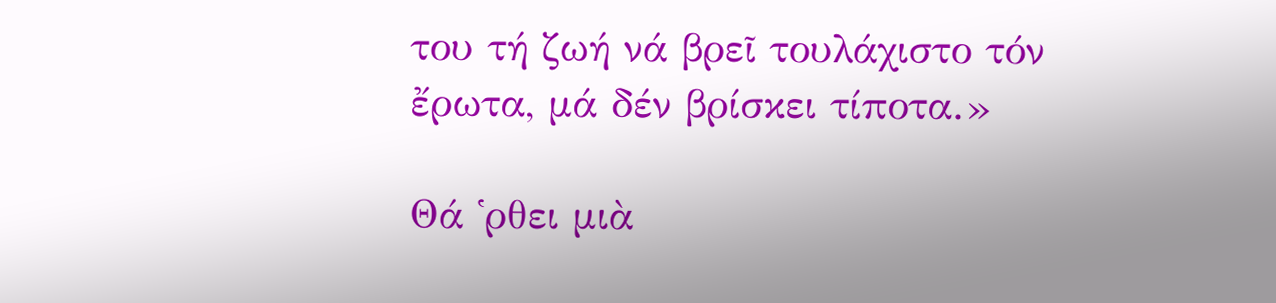του τή ζωή νά βρεῖ τουλάχιστο τόν ἔρωτα, μά δέν βρίσκει τίποτα.»

Θά ῾ρθει μιὰ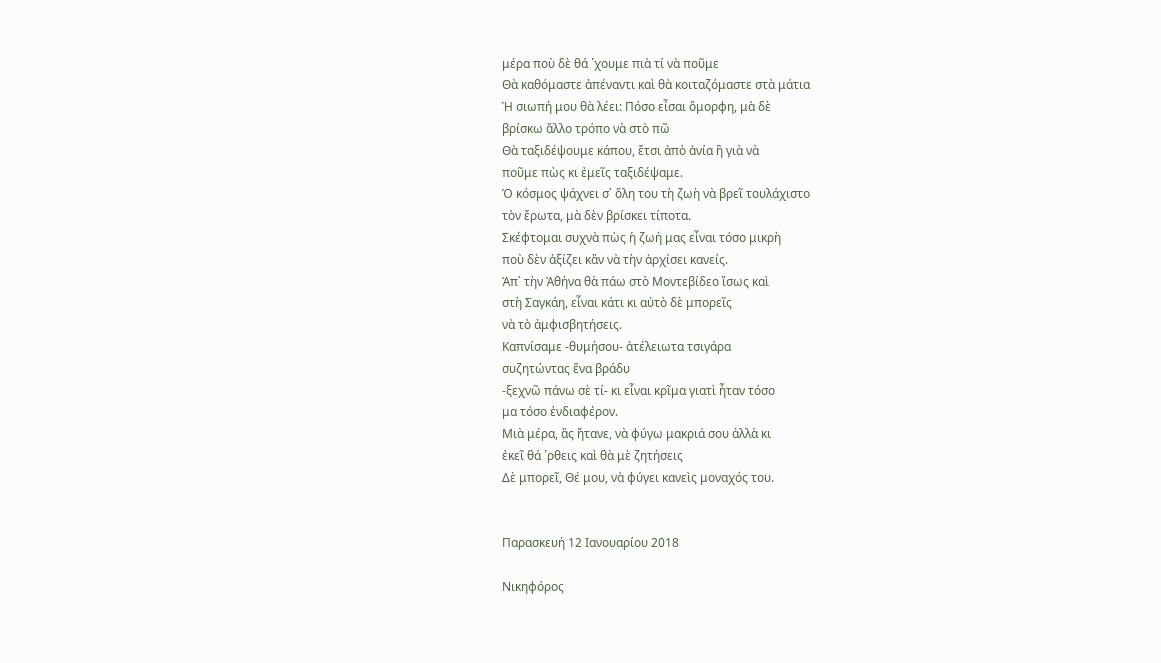μέρα ποὺ δὲ θά ῾χουμε πιὰ τί νὰ ποῦμε
Θὰ καθόμαστε ἀπέναντι καὶ θὰ κοιταζόμαστε στὰ μάτια
Ἡ σιωπή μου θὰ λέει: Πόσο εἶσαι ὄμορφη, μὰ δὲ
βρίσκω ἄλλο τρόπο νὰ στὸ πῶ
Θὰ ταξιδέψουμε κάπου, ἔτσι ἀπὸ ἀνία ἢ γιὰ νὰ
ποῦμε πὼς κι ἐμεῖς ταξιδέψαμε.
Ὁ κόσμος ψάχνει σ᾿ ὅλη του τὴ ζωὴ νὰ βρεῖ τουλάχιστο
τὸν ἔρωτα, μὰ δὲν βρίσκει τίποτα.
Σκέφτομαι συχνὰ πὼς ἡ ζωή μας εἶναι τόσο μικρὴ
ποὺ δὲν ἀξίζει κἂν νὰ τὴν ἀρχίσει κανείς.
Ἀπ᾿ τὴν Ἀθήνα θὰ πάω στὸ Μοντεβίδεο ἴσως καὶ
στὴ Σαγκάη, εἶναι κάτι κι αὐτὸ δὲ μπορεῖς
νὰ τὸ ἀμφισβητήσεις.
Καπνίσαμε -θυμήσου- ἀτέλειωτα τσιγάρα
συζητώντας ἕνα βράδυ
-ξεχνῶ πάνω σὲ τί- κι εἶναι κρῖμα γιατὶ ἦταν τόσο
μα τόσο ἐνδιαφέρον.
Μιὰ μέρα, ἂς ἤτανε, νὰ φύγω μακριά σου ἀλλὰ κι
ἐκεῖ θά ῾ρθεις καὶ θὰ μὲ ζητήσεις
Δὲ μπορεῖ, Θέ μου, νὰ φύγει κανεὶς μοναχός του.


Παρασκευή 12 Ιανουαρίου 2018

Νικηφόρος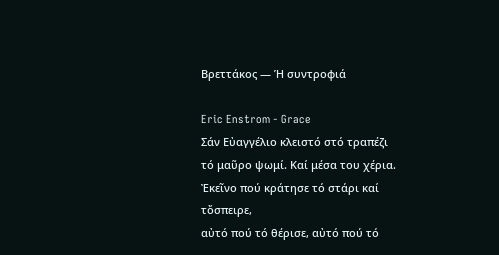Βρεττάκος — Ἡ συντροφιά

Eric Enstrom - Grace
Σάν Εὐαγγέλιο κλειστό στό τραπέζι
τό μαῦρο ψωμί. Καί μέσα του χέρια.
Ἐκεῖνο πού κράτησε τό στάρι καί τὄσπειρε,
αὐτό πού τό θέρισε, αὐτό πού τό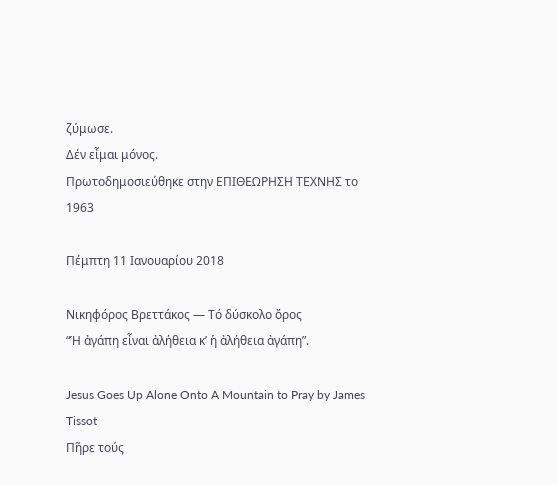ζύμωσε.
Δέν εἶμαι μόνος.
Πρωτοδημοσιεύθηκε στην ΕΠΙΘΕΩΡΗΣΗ ΤΕΧΝΗΣ το 1963

Πέμπτη 11 Ιανουαρίου 2018

Νικηφόρος Βρεττάκος — Τό δύσκολο ὄρος
“Ἡ ἀγάπη εἶναι ἀλήθεια κ’ ἡ ἀλήθεια ἀγάπη”.

Jesus Goes Up Alone Onto A Mountain to Pray by James Tissot
Πῆρε τούς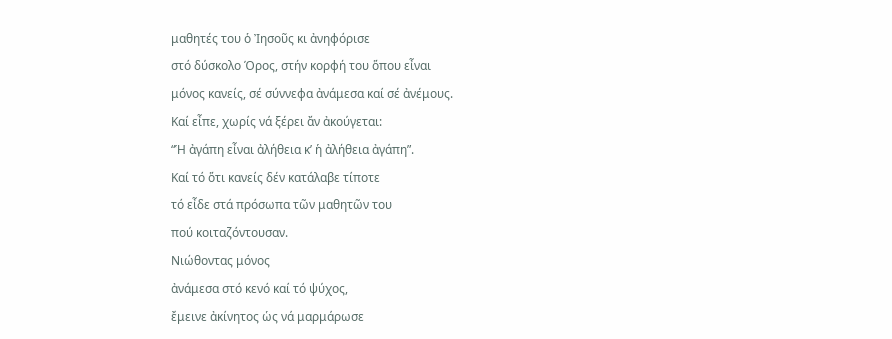μαθητές του ὁ Ἰησοῦς κι ἀνηφόρισε
στό δύσκολο Όρος, στήν κορφή του ὅπου εἶναι
μόνος κανείς, σέ σύννεφα ἀνάμεσα καί σέ ἀνέμους.
Καί εἶπε, χωρίς νά ξέρει ἄν ἀκούγεται:
“Ἡ ἀγάπη εἶναι ἀλήθεια κ’ ἡ ἀλήθεια ἀγάπη”.
Καί τό ὅτι κανείς δέν κατάλαβε τίποτε
τό εἶδε στά πρόσωπα τῶν μαθητῶν του
πού κοιταζόντουσαν.
Νιώθοντας μόνος
ἀνάμεσα στό κενό καί τό ψύχος,
ἔμεινε ἀκίνητος ὡς νά μαρμάρωσε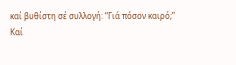καί βυθίστη σέ συλλογή: “Γιά πόσον καιρό;”
Καί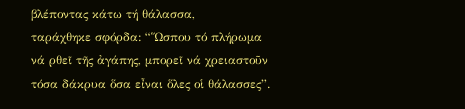βλέποντας κάτω τή θάλασσα,
ταράχθηκε σφόρδα: “Ὥσπου τό πλήρωμα
νά ρθεῖ τῆς ἀγάπης, μπορεῖ νά χρειαστοῦν
τόσα δάκρυα ὅσα εἶναι ὅλες οἱ θάλασσες”.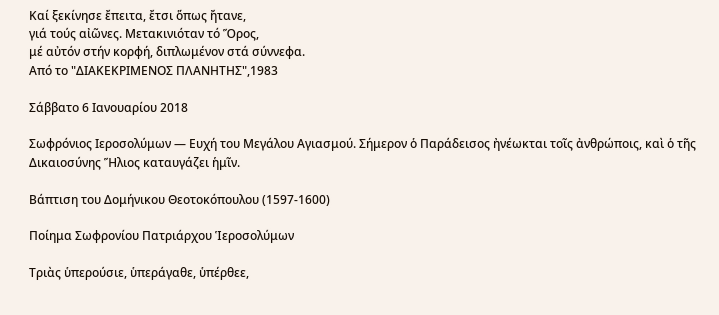Καί ξεκίνησε ἔπειτα, ἔτσι ὅπως ἤτανε,
γιά τούς αἰῶνες. Μετακινιόταν τό Ὅρος,
μέ αὐτόν στήν κορφή, διπλωμένον στά σύννεφα.
Από το "ΔΙΑΚΕΚΡΙΜΕΝΟΣ ΠΛΑΝΗΤΗΣ",1983

Σάββατο 6 Ιανουαρίου 2018

Σωφρόνιος Ιεροσολύμων — Ευχή του Μεγάλου Αγιασμού. Σήμερον ὁ Παράδεισος ἠνέωκται τοῖς ἀνθρώποις, καὶ ὁ τῆς Δικαιοσύνης Ἥλιος καταυγάζει ἡμῖν.

Βάπτιση του Δομήνικου Θεοτοκόπουλου (1597-1600)

Ποίημα Σωφρονίου Πατριάρχου Ἱεροσολύμων

Τριὰς ὑπερούσιε, ὑπεράγαθε, ὑπέρθεε,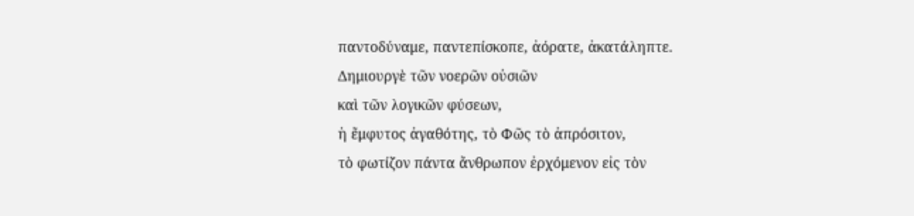παντοδύναμε, παντεπίσκοπε, ἀόρατε, ἀκατάληπτε.
Δημιουργὲ τῶν νοερῶν οὐσιῶν
καὶ τῶν λογικῶν φύσεων,
ἡ ἔμφυτος ἀγαθότης, τὸ Φῶς τὸ ἀπρόσιτον,
τὸ φωτίζον πάντα ἄνθρωπον ἐρχόμενον εἰς τὸν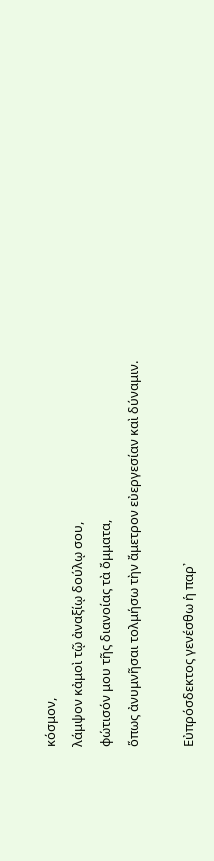κόσμον,
λάμψον κἀμοὶ τῷ ἀναξίῳ δούλῳ σου,
φώτισόν μου τῆς διανοίας τὰ ὄμματα,
ὅπως ἀνυμνῆσαι τολμήσω τὴν ἄμετρον εὐεργεσίαν καὶ δύναμιν.

Εὐπρόσδεκτος γενέσθω ἡ παρ᾽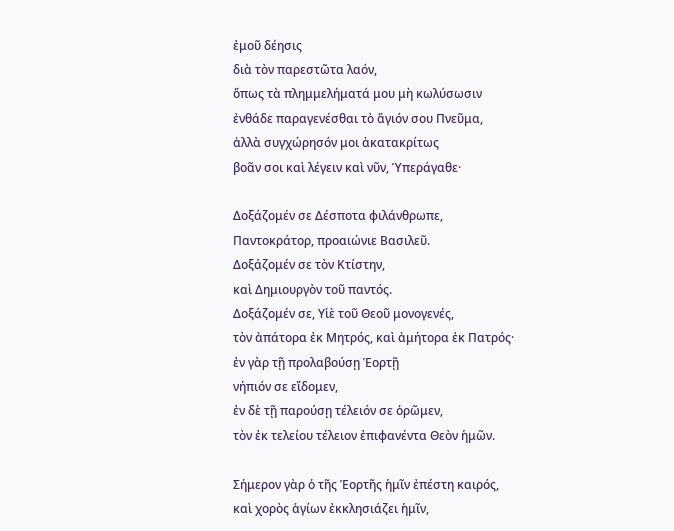ἐμοῦ δέησις
διὰ τὸν παρεστῶτα λαόν,
ὅπως τὰ πλημμελήματά μου μὴ κωλύσωσιν
ἐνθάδε παραγενέσθαι τὸ ἅγιόν σου Πνεῦμα,
ἀλλὰ συγχώρησόν μοι ἀκατακρίτως
βοᾶν σοι καὶ λέγειν καὶ νῦν, Ὑπεράγαθε·

Δοξάζομέν σε Δέσποτα φιλάνθρωπε,
Παντοκράτορ, προαιώνιε Βασιλεῦ.
Δοξάζομέν σε τὸν Κτίστην,
καὶ Δημιουργὸν τοῦ παντός.
Δοξάζομέν σε, Υἱὲ τοῦ Θεοῦ μονογενές,
τὸν ἀπάτορα ἐκ Μητρός, καὶ ἀμήτορα ἐκ Πατρός·
ἐν γὰρ τῇ προλαβούσῃ Ἑορτῇ
νήπιόν σε εἴδομεν,
ἐν δὲ τῇ παρούσῃ τέλειόν σε ὁρῶμεν,
τὸν ἐκ τελείου τέλειον ἐπιφανέντα Θεὸν ἡμῶν.

Σήμερον γὰρ ὁ τῆς Ἑορτῆς ἡμῖν ἐπέστη καιρός,
καὶ χορὸς ἁγίων ἐκκλησιάζει ἡμῖν,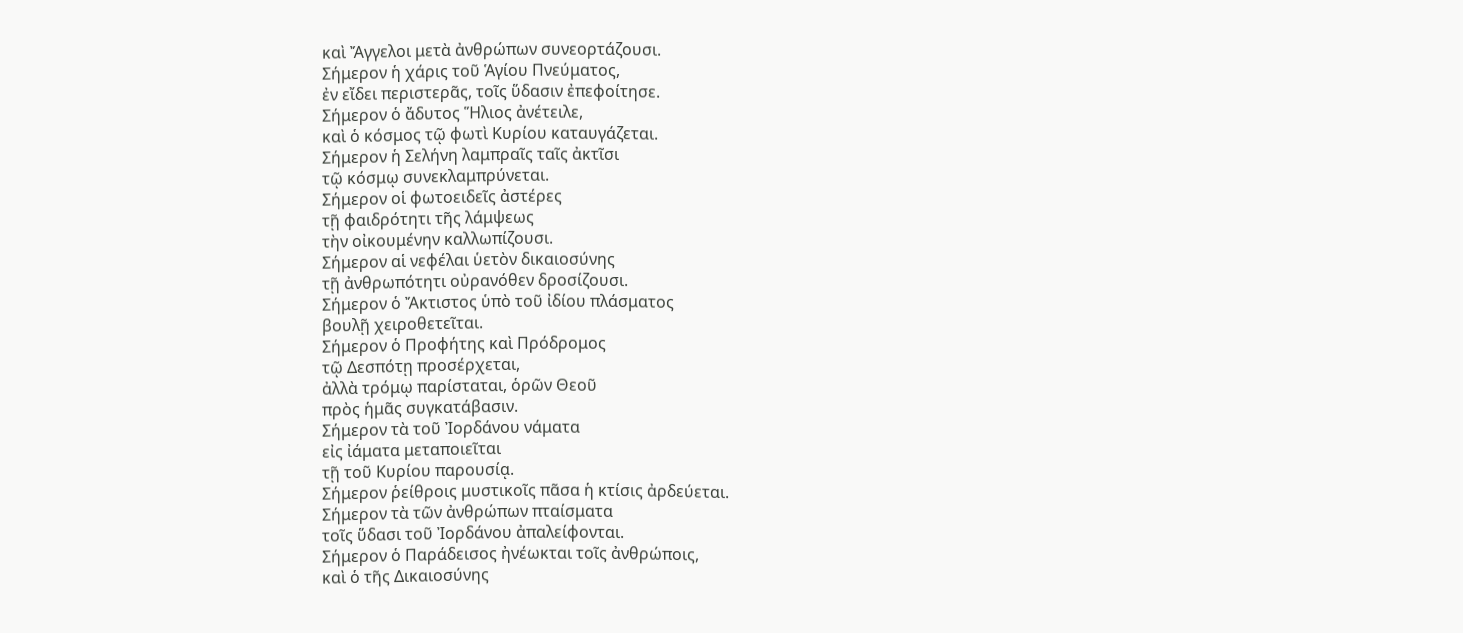καὶ Ἄγγελοι μετὰ ἀνθρώπων συνεορτάζουσι.
Σήμερον ἡ χάρις τοῦ Ἁγίου Πνεύματος,
ἐν εἴδει περιστερᾶς, τοῖς ὕδασιν ἐπεφοίτησε.
Σήμερον ὁ ἄδυτος Ἥλιος ἀνέτειλε,
καὶ ὁ κόσμος τῷ φωτὶ Κυρίου καταυγάζεται.
Σήμερον ἡ Σελήνη λαμπραῖς ταῖς ἀκτῖσι
τῷ κόσμῳ συνεκλαμπρύνεται.
Σήμερον οἱ φωτοειδεῖς ἀστέρες
τῇ φαιδρότητι τῆς λάμψεως
τὴν οἰκουμένην καλλωπίζουσι.
Σήμερον αἱ νεφέλαι ὑετὸν δικαιοσύνης
τῇ ἀνθρωπότητι οὐρανόθεν δροσίζουσι.
Σήμερον ὁ Ἄκτιστος ὑπὸ τοῦ ἰδίου πλάσματος
βουλῇ χειροθετεῖται.
Σήμερον ὁ Προφήτης καὶ Πρόδρομος
τῷ Δεσπότῃ προσέρχεται,
ἀλλὰ τρόμῳ παρίσταται, ὁρῶν Θεοῦ
πρὸς ἡμᾶς συγκατάβασιν.
Σήμερον τὰ τοῦ Ἰορδάνου νάματα
εἰς ἰάματα μεταποιεῖται
τῇ τοῦ Κυρίου παρουσίᾳ.
Σήμερον ῥείθροις μυστικοῖς πᾶσα ἡ κτίσις ἀρδεύεται.
Σήμερον τὰ τῶν ἀνθρώπων πταίσματα
τοῖς ὕδασι τοῦ Ἰορδάνου ἀπαλείφονται.
Σήμερον ὁ Παράδεισος ἠνέωκται τοῖς ἀνθρώποις,
καὶ ὁ τῆς Δικαιοσύνης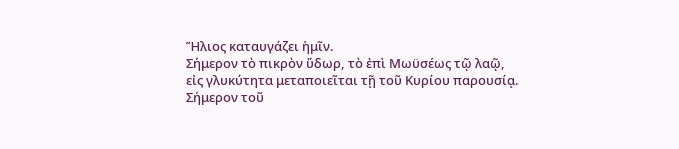Ἥλιος καταυγάζει ἡμῖν.
Σήμερον τὸ πικρὸν ὕδωρ, τὸ ἐπὶ Μωϋσέως τῷ λαῷ,
εἰς γλυκύτητα μεταποιεῖται τῇ τοῦ Κυρίου παρουσίᾳ.
Σήμερον τοῦ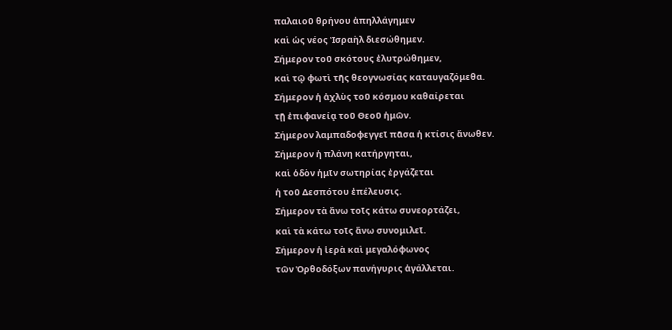παλαιοῦ θρήνου ἀπηλλάγημεν
καὶ ὡς νέος Ἰσραὴλ διεσώθημεν.
Σήμερον τοῦ σκότους ἐλυτρώθημεν,
καὶ τῷ φωτὶ τῆς θεογνωσίας καταυγαζόμεθα.
Σήμερον ἡ ἀχλὺς τοῦ κόσμου καθαίρεται
τῇ ἐπιφανείᾳ τοῦ Θεοῦ ἡμῶν.
Σήμερον λαμπαδοφεγγεῖ πᾶσα ἡ κτίσις ἄνωθεν.
Σήμερον ἡ πλάνη κατήργηται,
καὶ ὁδὸν ἡμῖν σωτηρίας ἐργάζεται
ἡ τοῦ Δεσπότου ἐπέλευσις.
Σήμερον τὰ ἄνω τοῖς κάτω συνεορτάζει,
καὶ τὰ κάτω τοῖς ἄνω συνομιλεῖ.
Σήμερον ἡ ἱερὰ καὶ μεγαλόφωνος
τῶν Ὀρθοδόξων πανήγυρις ἀγάλλεται.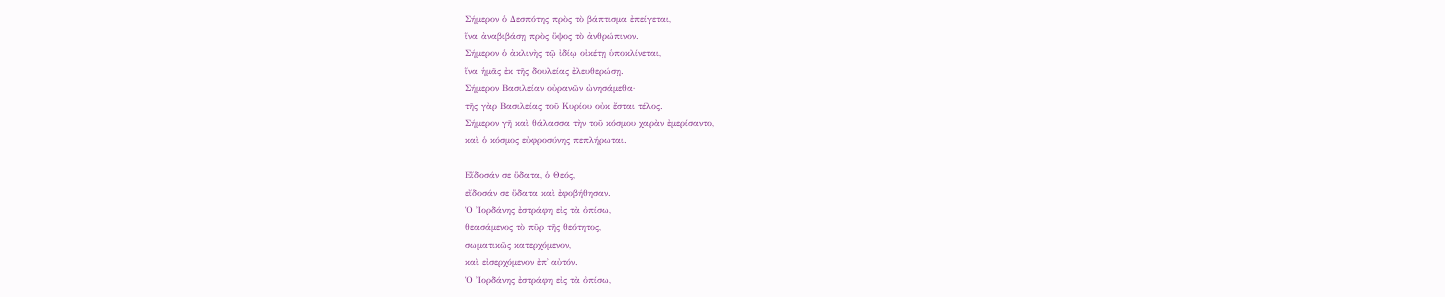Σήμερον ὁ Δεσπότης πρὸς τὸ βάπτισμα ἐπείγεται,
ἵνα ἀναβιβάσῃ πρὸς ὕψος τὸ ἀνθρώπινον.
Σήμερον ὁ ἀκλινὴς τῷ ἰδίῳ οἰκέτῃ ὑποκλίνεται,
ἵνα ἡμᾶς ἐκ τῆς δουλείας ἐλευθερώσῃ.
Σήμερον Βασιλείαν οὐρανῶν ὠνησάμεθα·
τῆς γὰρ Βασιλείας τοῦ Κυρίου οὐκ ἔσται τέλος.
Σήμερον γῆ καὶ θάλασσα τὴν τοῦ κόσμου χαρὰν ἐμερίσαντο,
καὶ ὁ κόσμος εὐφροσύνης πεπλήρωται.

Εἴδοσάν σε ὕδατα, ὁ Θεός,
εἴδοσάν σε ὕδατα καὶ ἐφοβήθησαν.
Ὁ Ἰορδάνης ἐστράφη εἰς τὰ ὀπίσω,
θεασάμενος τὸ πῦρ τῆς θεότητος,
σωματικῶς κατερχόμενον,
καὶ εἰσερχόμενον ἐπ᾽ αὐτόν.
Ὁ Ἰορδάνης ἐστράφη εἰς τὰ ὀπίσω,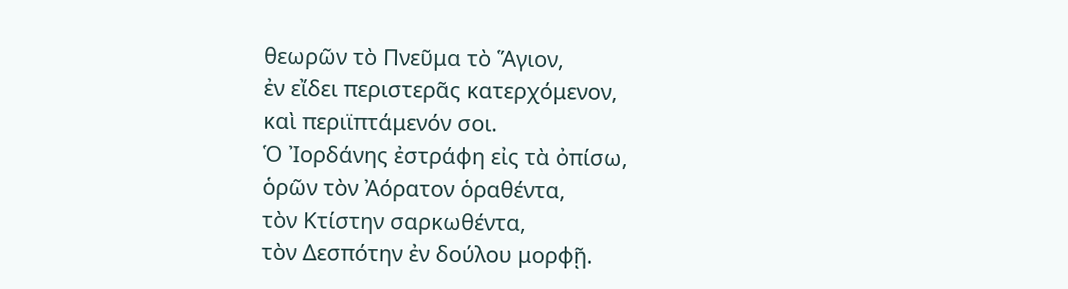θεωρῶν τὸ Πνεῦμα τὸ Ἅγιον,
ἐν εἴδει περιστερᾶς κατερχόμενον,
καὶ περιϊπτάμενόν σοι.
Ὁ Ἰορδάνης ἐστράφη εἰς τὰ ὀπίσω,
ὁρῶν τὸν Ἀόρατον ὁραθέντα,
τὸν Κτίστην σαρκωθέντα,
τὸν Δεσπότην ἐν δούλου μορφῇ.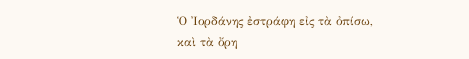Ὁ Ἰορδάνης ἐστράφη εἰς τὰ ὀπίσω,
καὶ τὰ ὄρη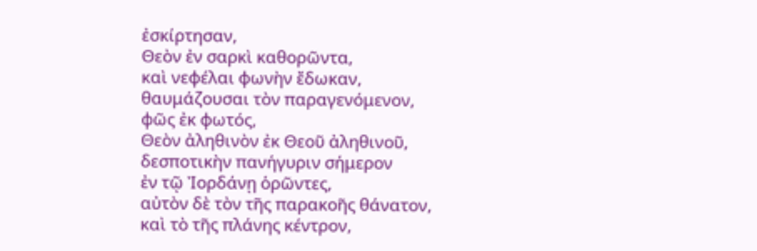ἐσκίρτησαν,
Θεὸν ἐν σαρκὶ καθορῶντα,
καὶ νεφέλαι φωνὴν ἔδωκαν,
θαυμάζουσαι τὸν παραγενόμενον,
φῶς ἐκ φωτός,
Θεὸν ἀληθινὸν ἐκ Θεοῦ ἀληθινοῦ,
δεσποτικὴν πανήγυριν σήμερον
ἐν τῷ Ἰορδάνῃ ὁρῶντες,
αὐτὸν δὲ τὸν τῆς παρακοῆς θάνατον,
καὶ τὸ τῆς πλάνης κέντρον,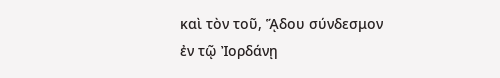καὶ τὸν τοῦ, ᾍδου σύνδεσμον
ἐν τῷ Ἰορδάνῃ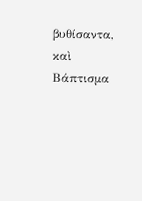βυθίσαντα,
καὶ Βάπτισμα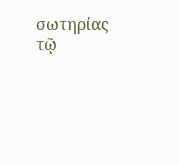σωτηρίας τῷ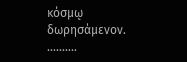κόσμῳ δωρησάμενον.
..........